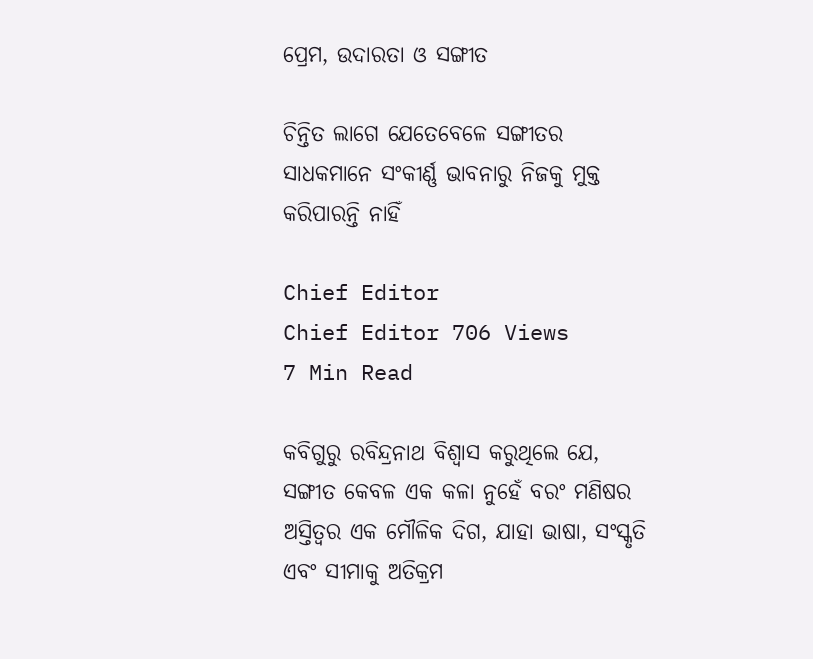ପ୍ରେମ, ଉଦାରତା ଓ ସଙ୍ଗୀତ

ଚିନ୍ତିତ ଲାଗେ ଯେତେବେଳେ ସଙ୍ଗୀତର ସାଧକମାନେ ସଂକୀର୍ଣ୍ଣ ଭାବନାରୁ ନିଜକୁ ମୁକ୍ତ କରିପାରନ୍ତି ନାହିଁ

Chief Editor
Chief Editor 706 Views
7 Min Read

କବିଗୁରୁ ରବିନ୍ଦ୍ରନାଥ ବିଶ୍ଵାସ କରୁଥିଲେ ଯେ, ସଙ୍ଗୀତ କେବଳ ଏକ କଳା ନୁହେଁ ବରଂ ମଣିଷର ଅସ୍ତିତ୍ଵର ଏକ ମୌଳିକ ଦିଗ, ଯାହା ଭାଷା, ସଂସ୍କୃତି ଏବଂ ସୀମାକୁ ଅତିକ୍ରମ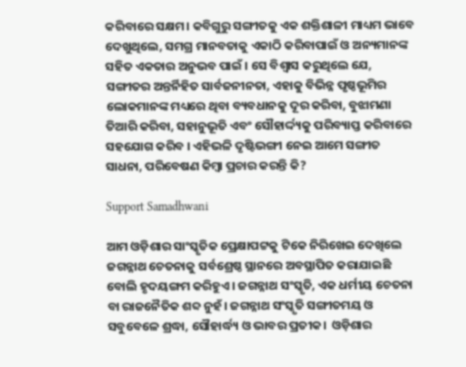କରିବାରେ ସକ୍ଷମ। କବିଗୁରୁ ସଙ୍ଗୀତକୁ ଏକ ଶକ୍ତିଶାଳୀ ମାଧ୍ୟମ ଭାବେ ଦେଖୁଥିଲେ, ସମଗ୍ର ମାନବତାକୁ ଏକାଠି କରିବାପାଇଁ ଓ ଅନ୍ୟମାନଙ୍କ ସହିତ ଏକତାର ଅନୁଭବ ପାଇଁ । ସେ ବିଶ୍ଵାସ କରୁଥିଲେ ଯେ, ସଙ୍ଗୀତର ଅନ୍ତର୍ନିହିତ ସାର୍ବଜନୀନତା, ଏହାକୁ ବିଭିନ୍ନ ପୃଷ୍ଠଭୂମିର ଲୋକମାନଙ୍କ ମଧ୍ୟରେ ଥିବା ବ୍ୟବଧାନକୁ ଦୂର କରିବା, ବୁଝାମଣା ତିଆରି କରିବା, ସହାନୁଭୂତି ଏବଂ ସୌହାର୍ଦ୍ଦ୍ୟକୁ ପରିବ୍ୟାପ୍ତ କରିବାରେ ସହଯୋଗ କରିବ । ଏହିଭଳି ଦୃଷ୍ଟିଭଙ୍ଗୀ ନେଇ ଆମେ ସଙ୍ଗୀତ ସାଧନା, ପରିବେଷଣ କିମ୍ବା ପ୍ରଚାର କରନ୍ତି କି?

Support Samadhwani

ଆମ ଓଡ଼ିଶାର ସାଂସ୍କୃତିକ ପ୍ରେକ୍ଷାପଟ୍ଟକୁ ଟିକେ ନିରିଖେଇ ଦେଖିଲେ ଜଗନ୍ନାଥ ଚେତନାକୁ ସର୍ବଶ୍ରେଷ୍ଠ ସ୍ଥାନରେ ଅବସ୍ଥାପିତ କରାଯାଇଛି ବୋଲି ହୃଦୟଙ୍ଗମ କରିହୁଏ । ଜଗନ୍ନାଥ ସଂସ୍କୃତି, ଏକ ଧର୍ମୀୟ ଚେତନା ବା ରାଜନୈତିକ ଶବ୍ଦ ନୁହଁ। ଜଗନ୍ନାଥ ସଂସ୍କୃତି ସଙ୍ଗୀତମୟ ଓ ସବୁବେଳେ ଶ୍ରଦ୍ଧା, ସୌହାର୍ଦ୍ଧ୍ୟ ଓ ଭାବର ପ୍ରତୀକ।  ଓଡ଼ିଶାର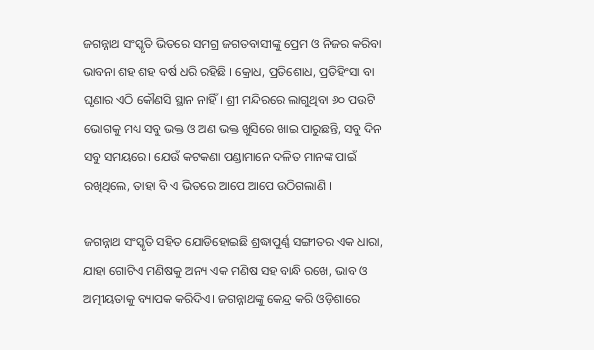ଜଗନ୍ନାଥ ସଂସ୍କୃତି ଭିତରେ ସମଗ୍ର ଜଗତବାସୀଙ୍କୁ ପ୍ରେମ ଓ ନିଜର କରିବା ଭାବନା ଶହ ଶହ ବର୍ଷ ଧରି ରହିଛି । କ୍ରୋଧ, ପ୍ରତିଶୋଧ, ପ୍ରତିହିଂସା ବା ଘୃଣାର ଏଠି କୌଣସି ସ୍ଥାନ ନାହିଁ। ଶ୍ରୀ ମନ୍ଦିରରେ ଲାଗୁଥିବା ୬୦ ପଉଟି ଭୋଗକୁ ମଧ୍ୟ ସବୁ ଭକ୍ତ ଓ ଅଣ ଭକ୍ତ ଖୁସିରେ ଖାଇ ପାରୁଛନ୍ତି, ସବୁ ଦିନ ସବୁ ସମୟରେ। ଯେଉଁ କଟକଣା ପଣ୍ଡାମାନେ ଦଳିତ ମାନଙ୍କ ପାଇଁ ରଖିଥିଲେ, ତାହା ବି ଏ ଭିତରେ ଆପେ ଆପେ ଉଠିଗଲାଣି ।

ଜଗନ୍ନାଥ ସଂସ୍କୃତି ସହିତ ଯୋଡିହୋଇଛି ଶ୍ରଦ୍ଧାପୁର୍ଣ୍ଣ ସଙ୍ଗୀତର ଏକ ଧାରା, ଯାହା ଗୋଟିଏ ମଣିଷକୁ ଅନ୍ୟ ଏକ ମଣିଷ ସହ ବାନ୍ଧି ରଖେ, ଭାବ ଓ ଅତ୍ମୀୟତାକୁ ବ୍ୟାପକ କରିଦିଏ। ଜଗନ୍ନାଥଙ୍କୁ କେନ୍ଦ୍ର କରି ଓଡ଼ିଶାରେ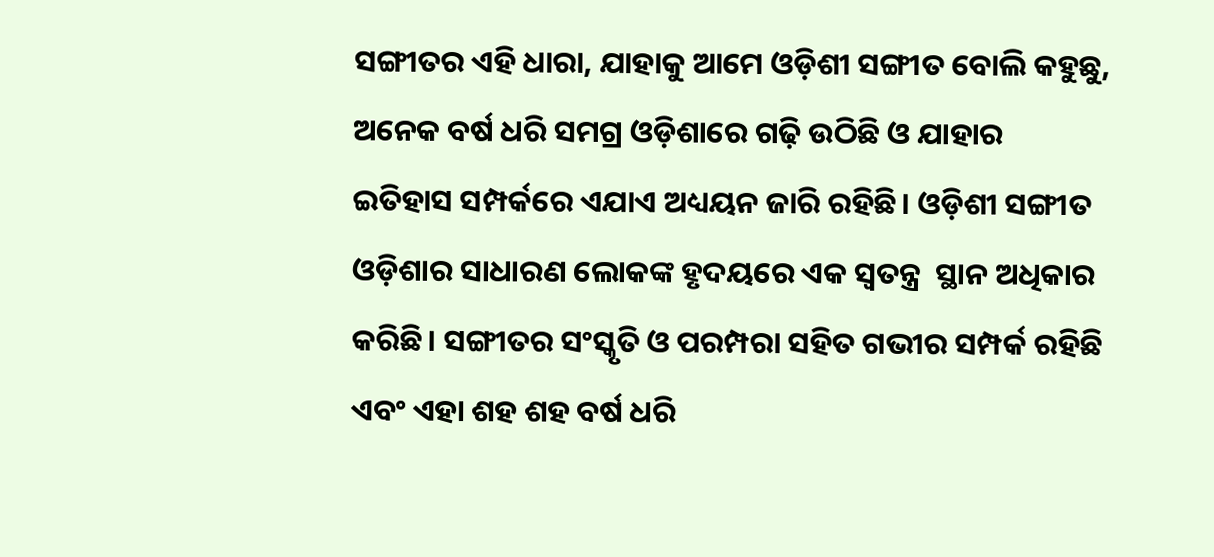ସଙ୍ଗୀତର ଏହି ଧାରା, ଯାହାକୁ ଆମେ ଓଡ଼ିଶୀ ସଙ୍ଗୀତ ବୋଲି କହୁଛୁ, ଅନେକ ବର୍ଷ ଧରି ସମଗ୍ର ଓଡ଼ିଶାରେ ଗଢ଼ି ଉଠିଛି ଓ ଯାହାର ଇତିହାସ ସମ୍ପର୍କରେ ଏଯାଏ ଅଧ୍ୟୟନ ଜାରି ରହିଛି। ଓଡ଼ିଶୀ ସଙ୍ଗୀତ ଓଡ଼ିଶାର ସାଧାରଣ ଲୋକଙ୍କ ହୃଦୟରେ ଏକ ସ୍ଵତନ୍ତ୍ର  ସ୍ଥାନ ଅଧିକାର କରିଛି। ସଙ୍ଗୀତର ସଂସ୍କୃତି ଓ ପରମ୍ପରା ସହିତ ଗଭୀର ସମ୍ପର୍କ ରହିଛି ଏବଂ ଏହା ଶହ ଶହ ବର୍ଷ ଧରି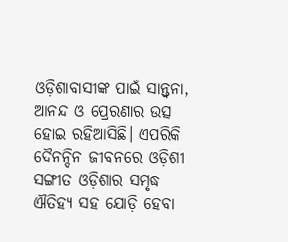ଓଡ଼ିଶାବାସୀଙ୍କ ପାଇଁ ସାନ୍ତ୍ଵନା, ଆନନ୍ଦ ଓ ପ୍ରେରଣାର ଉତ୍ସ ହୋଇ ରହିଆସିଛି। ଏପରିକି ଦୈନନ୍ଦିନ ଜୀବନରେ ଓଡ଼ିଶୀ ସଙ୍ଗୀତ ଓଡ଼ିଶାର ସମୃଦ୍ଧ ଐତିହ୍ୟ ସହ ଯୋଡ଼ି ହେବା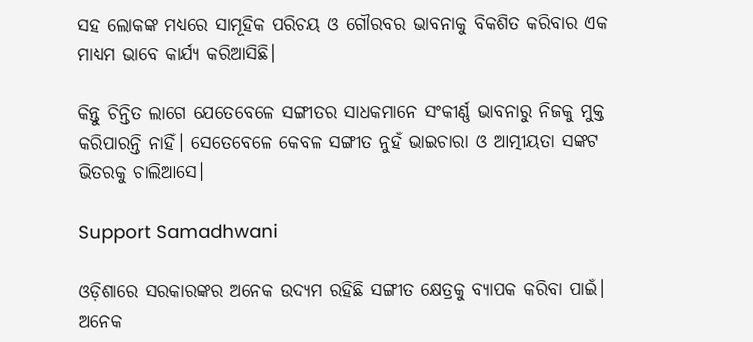ସହ ଲୋକଙ୍କ ମଧ୍ୟରେ ସାମୂହିକ ପରିଚୟ ଓ ଗୌରବର ଭାବନାକୁ ବିକଶିତ କରିବାର ଏକ ମାଧ୍ୟମ ଭାବେ କାର୍ଯ୍ୟ କରିଆସିଛି।

କିନ୍ତୁ ଚିନ୍ତିତ ଲାଗେ ଯେତେବେଳେ ସଙ୍ଗୀତର ସାଧକମାନେ ସଂକୀର୍ଣ୍ଣ ଭାବନାରୁ ନିଜକୁ ମୁକ୍ତ କରିପାରନ୍ତି ନାହିଁ। ସେତେବେଳେ କେବଳ ସଙ୍ଗୀତ ନୁହଁ ଭାଇଚାରା ଓ ଆତ୍ମୀୟତା ସଙ୍କଟ ଭିତରକୁ ଚାଲିଆସେ।

Support Samadhwani

ଓଡ଼ିଶାରେ ସରକାରଙ୍କର ଅନେକ ଉଦ୍ୟମ ରହିଛି ସଙ୍ଗୀତ କ୍ଷେତ୍ରକୁ ବ୍ୟାପକ କରିବା ପାଇଁ। ଅନେକ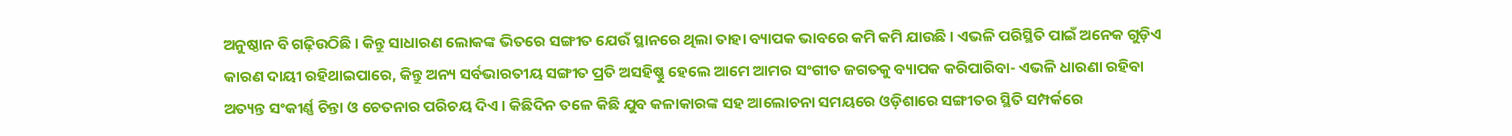ଅନୁଷ୍ଠାନ ବି ଗଢ଼ିଉଠିଛି । କିନ୍ତୁ ସାଧାରଣ ଲୋକଙ୍କ ଭିତରେ ସଙ୍ଗୀତ ଯେଉଁ ସ୍ଥାନରେ ଥିଲା ତାହା ବ୍ୟାପକ ଭାବରେ କମି କମି ଯାଉଛି । ଏଭଳି ପରିସ୍ଥିତି ପାଇଁ ଅନେକ ଗୁଡ଼ିଏ କାରଣ ଦାୟୀ ରହିଥାଇପାରେ, କିନ୍ତୁ ଅନ୍ୟ ସର୍ବଭାରତୀୟ ସଙ୍ଗୀତ ପ୍ରତି ଅସହିଷ୍ଣୁ ହେଲେ ଆମେ ଆମର ସଂଗୀତ ଜଗତକୁ ବ୍ୟାପକ କରିପାରିବା- ଏଭଳି ଧାରଣା ରହିବା ଅତ୍ୟନ୍ତ ସଂକୀର୍ଣ୍ଣ ଚିନ୍ତା ଓ ଚେତନାର ପରିଚୟ ଦିଏ । କିଛିଦିନ ତଳେ କିଛି ଯୁବ କଳାକାରଙ୍କ ସହ ଆଲୋଚନା ସମୟରେ ଓଡ଼ିଶାରେ ସଙ୍ଗୀତର ସ୍ଥିତି ସମ୍ପର୍କରେ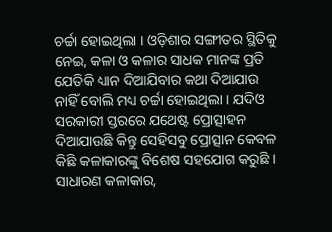ଚର୍ଚ୍ଚା ହୋଇଥିଲା । ଓଡ଼ିଶାର ସଙ୍ଗୀତର ସ୍ଥିତିକୁ ନେଇ, କଳା ଓ କଳାର ସାଧକ ମାନଙ୍କ ପ୍ରତି ଯେତିକି ଧ୍ୟାନ ଦିଆଯିବାର କଥା ଦିଆଯାଉ ନାହିଁ ବୋଲି ମଧ୍ୟ ଚର୍ଚ୍ଚା ହୋଇଥିଲା । ଯଦିଓ ସରକାରୀ ସ୍ତରରେ ଯଥେଷ୍ଟ ପ୍ରୋତ୍ସାହନ ଦିଆଯାଉଛି କିନ୍ତୁ ସେହିସବୁ ପ୍ରୋତ୍ସାନ କେବଳ କିଛି କଳାକାରଙ୍କୁ ବିଶେଷ ସହଯୋଗ କରୁଛି । ସାଧାରଣ କଳାକାର,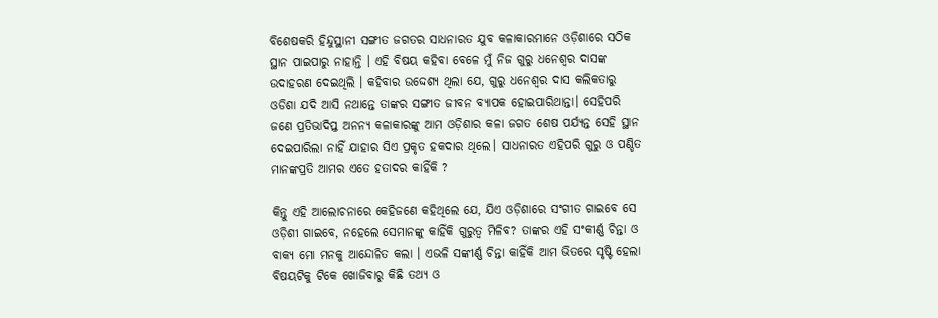ବିଶେଷକରି ହିନ୍ଦୁସ୍ଥାନୀ ସଙ୍ଗୀତ ଜଗତର ସାଧନାରତ ଯୁବ କଳାକାରମାନେ ଓଡ଼ିଶାରେ ସଠିକ ସ୍ଥାନ ପାଇପାରୁ ନାହାନ୍ତି । ଏହି ବିଷୟ କହିବା ବେଳେ ମୁଁ ନିଜ ଗୁରୁ ଧନେଶ୍ଵର ଦାସଙ୍କ ଉଦାହରଣ ଦେଇଥିଲି । କହିବାର ଉଦ୍ଦେଶ୍ୟ ଥିଲା ଯେ, ଗୁରୁ ଧନେଶ୍ଵର ଦାସ କଲିକତାରୁ ଓଡିଶା ଯଦି ଆସି ନଥାନ୍ତେ ତାଙ୍କର ସଙ୍ଗୀତ ଜୀବନ ବ୍ୟାପକ ହୋଇପାରିଥାନ୍ତା। ସେହିପରି ଜଣେ ପ୍ରତିଭାଦିପ୍ତ ଅନନ୍ୟ କଳାକାରଙ୍କୁ ଆମ ଓଡ଼ିଶାର କଳା ଜଗତ ଶେଷ ପର୍ଯ୍ୟନ୍ତ ସେହି ସ୍ଥାନ ଦେଇପାରିଲା ନାହିଁ ଯାହାର ସିଏ ପ୍ରକୃତ ହକଦାର ଥିଲେ। ସାଧନାରତ ଏହିପରି ଗୁରୁ ଓ ପଣ୍ଡିତ ମାନଙ୍କପ୍ରତି ଆମର ଏତେ ହତାଦର କାହିଁକି ?

କିନ୍ତୁ ଏହି ଆଲୋଚନାରେ କେହିଜଣେ କହିଥିଲେ ଯେ, ଯିଏ ଓଡ଼ିଶାରେ ସଂଗୀତ ଗାଇବେ ସେ ଓଡ଼ିଶୀ ଗାଇବେ, ନହେଲେ ସେମାନଙ୍କୁ କାହିଁକି ଗୁରୁତ୍ୱ ମିଳିବ? ତାଙ୍କର ଏହି ସଂକୀର୍ଣ୍ଣ ଚିନ୍ତା ଓ ବାକ୍ୟ ମୋ ମନକୁ ଆନ୍ଦୋଳିତ କଲା । ଏଭଳି ସଙ୍କୀର୍ଣ୍ଣ ଚିନ୍ତା କାହିଁକି ଆମ ଭିତରେ ସୃଷ୍ଟି ହେଲା ବିଷୟଟିକୁ ଟିକେ ଖୋଜିବାରୁ କିଛି ତଥ୍ୟ ଓ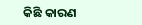କିଛି କାରଣ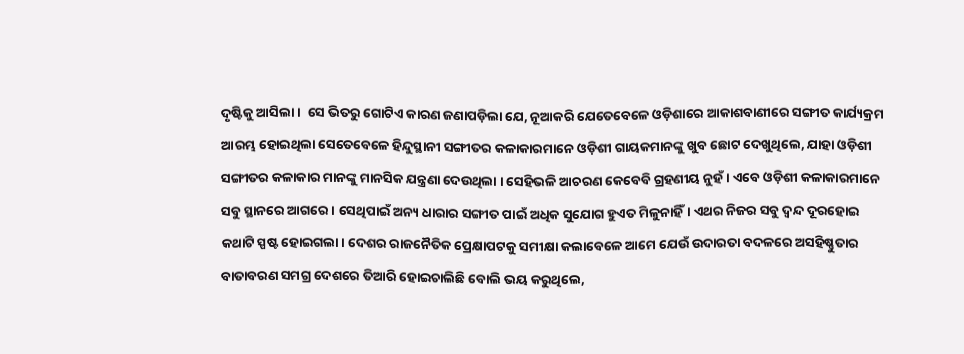ଦୃଷ୍ଟିକୁ ଆସିଲା ।  ସେ ଭିତରୁ ଗୋଟିଏ କାରଣ ଜଣାପଡ଼ିଲା ଯେ, ନୂଆକରି ଯେତେବେଳେ ଓଡ଼ିଶାରେ ଆକାଶବାଣୀରେ ସଙ୍ଗୀତ କାର୍ଯ୍ୟକ୍ରମ ଆରମ୍ଭ ହୋଇଥିଲା ସେତେବେଳେ ହିନ୍ଦୁସ୍ଥାନୀ ସଙ୍ଗୀତର କଳାକାରମାନେ ଓଡ଼ିଶୀ ଗାୟକମାନଙ୍କୁ ଖୁବ ଛୋଟ ଦେଖୁଥିଲେ, ଯାହା ଓଡ଼ିଶୀ ସଙ୍ଗୀତର କଳାକାର ମାନଙ୍କୁ ମାନସିକ ଯନ୍ତ୍ରଣା ଦେଉଥିଲା । ସେହିଭଳି ଆଚରଣ କେବେବି ଗ୍ରହଣୀୟ ନୁହଁ । ଏବେ ଓଡ଼ିଶୀ କଳାକାରମାନେ ସବୁ ସ୍ଥାନରେ ଆଗରେ । ସେଥିପାଇଁ ଅନ୍ୟ ଧାରାର ସଙ୍ଗୀତ ପାଇଁ ଅଧିକ ସୁଯୋଗ ହୁଏତ ମିଳୁନାହିଁ। ଏଥର ନିଜର ସବୁ ଦ୍ଵନ୍ଦ ଦୂରହୋଇ କଥାଟି ସ୍ପଷ୍ଟ ହୋଇଗଲା। ଦେଶର ରାଜନୈତିକ ପ୍ରେକ୍ଷାପଟକୁ ସମୀକ୍ଷା କଲାବେଳେ ଆମେ ଯେଉଁ ଉଦାରତା ବଦଳରେ ଅସହିଷ୍ଣୁତାର ବାତାବରଣ ସମଗ୍ର ଦେଶରେ ତିଆରି ହୋଇଚାଲିଛି ବୋଲି ଭୟ କରୁଥିଲେ,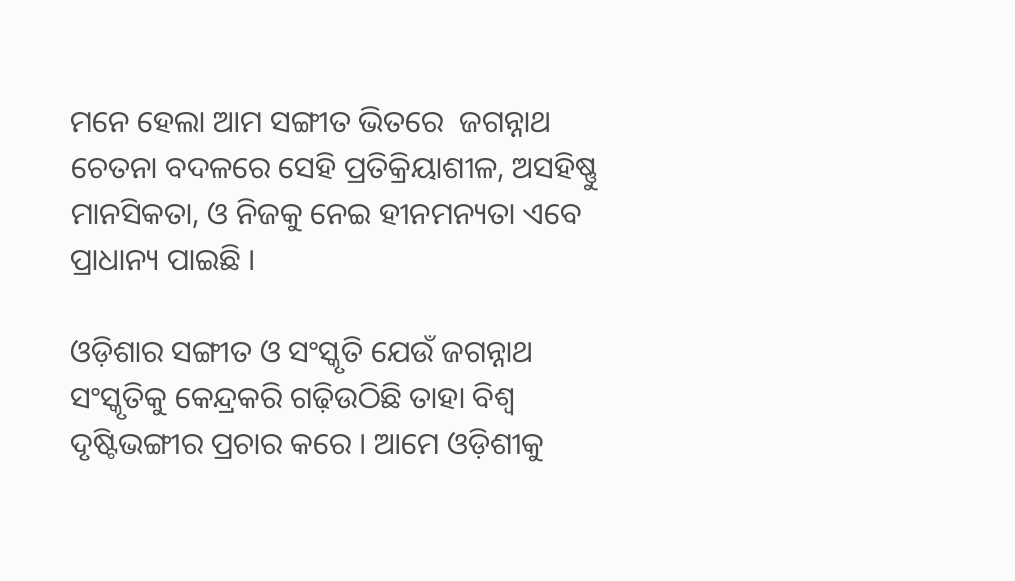ମନେ ହେଲା ଆମ ସଙ୍ଗୀତ ଭିତରେ  ଜଗନ୍ନାଥ ଚେତନା ବଦଳରେ ସେହି ପ୍ରତିକ୍ରିୟାଶୀଳ, ଅସହିଷ୍ଣୁ ମାନସିକତା, ଓ ନିଜକୁ ନେଇ ହୀନମନ୍ୟତା ଏବେ ପ୍ରାଧାନ୍ୟ ପାଇଛି ।

ଓଡ଼ିଶାର ସଙ୍ଗୀତ ଓ ସଂସ୍କୃତି ଯେଉଁ ଜଗନ୍ନାଥ ସଂସ୍କୃତିକୁ କେନ୍ଦ୍ରକରି ଗଢ଼ିଉଠିଛି ତାହା ବିଶ୍ଵ ଦୃଷ୍ଟିଭଙ୍ଗୀର ପ୍ରଚାର କରେ । ଆମେ ଓଡ଼ିଶୀକୁ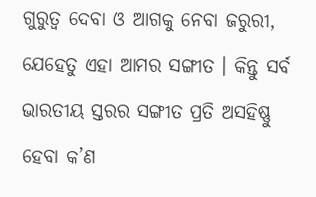ଗୁରୁତ୍ଵ ଦେବା ଓ ଆଗକୁ ନେବା ଜରୁରୀ, ଯେହେତୁ ଏହା ଆମର ସଙ୍ଗୀତ । କିନ୍ତୁ ସର୍ବ ଭାରତୀୟ ସ୍ତରର ସଙ୍ଗୀତ ପ୍ରତି ଅସହିଷ୍ଣୁ ହେବା କ’ଣ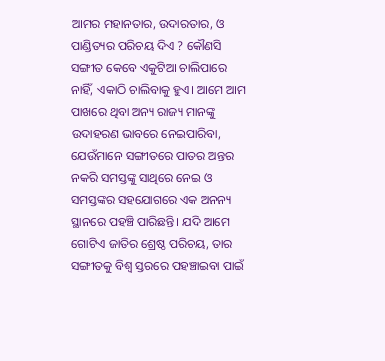ଆମର ମହାନତାର, ଉଦାରତାର, ଓ ପାଣ୍ଡିତ୍ୟର ପରିଚୟ ଦିଏ ? କୌଣସି ସଙ୍ଗୀତ କେବେ ଏକୁଟିଆ ଚାଲିପାରେ ନାହିଁ, ଏକାଠି ଚାଲିବାକୁ ହୁଏ। ଆମେ ଆମ ପାଖରେ ଥିବା ଅନ୍ୟ ରାଜ୍ୟ ମାନଙ୍କୁ ଉଦାହରଣ ଭାବରେ ନେଇପାରିବା, ଯେଉଁମାନେ ସଙ୍ଗୀତରେ ପାତର ଅନ୍ତର ନକରି ସମସ୍ତଙ୍କୁ ସାଥିରେ ନେଇ ଓ ସମସ୍ତଙ୍କର ସହଯୋଗରେ ଏକ ଅନନ୍ୟ ସ୍ଥାନରେ ପହଞ୍ଚି ପାରିଛନ୍ତି। ଯଦି ଆମେ ଗୋଟିଏ ଜାତିର ଶ୍ରେଷ୍ଠ ପରିଚୟ, ତାର ସଙ୍ଗୀତକୁ ବିଶ୍ୱ ସ୍ତରରେ ପହଞ୍ଚାଇବା ପାଇଁ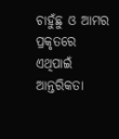ଚାହୁଁଛୁ ଓ ଆମର ପ୍ରକୃତରେ ଏଥିପାଇଁ ଆନ୍ତରିକତା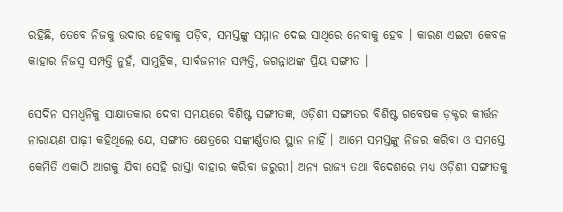ରହିଛି, ତେବେ ନିଜକୁ ଉଦାର ହେବାକୁ ପଡ଼ିବ, ସମସ୍ତଙ୍କୁ ସମ୍ମାନ ଦେଇ ସାଥିରେ ନେବାକୁ ହେବ । କାରଣ ଏଇଟା କେବଳ କାହାର ନିଜସ୍ୱ ସମ୍ପତ୍ତି ନୁହଁ, ସାମୁହିକ, ସାର୍ବଜନୀନ ସମ୍ପତ୍ତି, ଜଗନ୍ନାଥଙ୍କ ପ୍ରିୟ ସଙ୍ଗୀତ ।

ସେଦିନ ସମଧ୍ଵନିକୁ ସାକ୍ଷାତକାର ଦେବା ସମୟରେ ବିଶିଷ୍ଟ ସଙ୍ଗୀତଜ୍ଞ, ଓଡ଼ିଶୀ ସଙ୍ଗୀତର ବିଶିଷ୍ଟ ଗବେଷକ ଡ଼କ୍ଟର କୀର୍ତ୍ତନ ନାରାୟଣ ପାଢ଼ୀ କହିଥିଲେ ଯେ, ସଙ୍ଗୀତ କ୍ଷେତ୍ରରେ ସଙ୍କୀର୍ଣ୍ଣତାର ସ୍ଥାନ ନାହିଁ । ଆମେ ସମସ୍ତଙ୍କୁ ନିଜର କରିବା ଓ ସମସ୍ତେ କେମିତି ଏକାଠି ଆଗକୁ ଯିବା ସେହି ରାସ୍ତା ବାହାର କରିବା ଜରୁରୀ। ଅନ୍ୟ ରାଜ୍ୟ ତଥା ବିଦେଶରେ ମଧ୍ୟ ଓଡ଼ିଶୀ ସଙ୍ଗୀତକୁ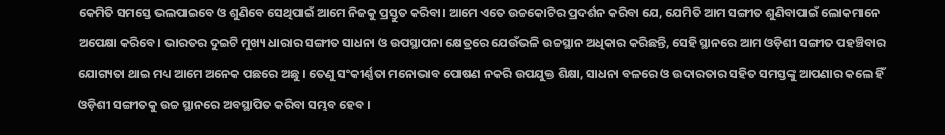କେମିତି ସମସ୍ତେ ଭଲପାଇବେ ଓ ଶୁଣିବେ ସେଥିପାଇଁ ଆମେ ନିଜକୁ ପ୍ରସ୍ତୁତ କରିବା। ଆମେ ଏତେ ଉଚ୍ଚକୋଟିର ପ୍ରଦର୍ଶନ କରିବା ଯେ, ଯେମିତି ଆମ ସଙ୍ଗୀତ ଶୁଣିବାପାଇଁ ଲୋକମାନେ ଅପେକ୍ଷା କରିବେ। ଭାରତର ଦୁଇଟି ମୁଖ୍ୟ ଧାରାର ସଙ୍ଗୀତ ସାଧନା ଓ ଉପସ୍ଥାପନା କ୍ଷେତ୍ରରେ ଯେଉଁଭଳି ଉଚ୍ଚସ୍ଥାନ ଅଧିକାର କରିଛନ୍ତି, ସେହି ସ୍ଥାନରେ ଆମ ଓଡ଼ିଶୀ ସଙ୍ଗୀତ ପହଞ୍ଚିବାର ଯୋଗ୍ୟତା ଥାଇ ମଧ୍ୟ ଆମେ ଅନେକ ପଛରେ ଅଛୁ । ତେଣୁ ସଂକୀର୍ଣ୍ଣତା ମନୋଭାବ ପୋଷଣ ନକରି ଉପଯୁକ୍ତ ଶିକ୍ଷା, ସାଧନା ବଳରେ ଓ ଉଦାରତାର ସହିତ ସମସ୍ତଙ୍କୁ ଆପଣାର କଲେ ହିଁ ଓଡ଼ିଶୀ ସଙ୍ଗୀତକୁ ଉଚ୍ଚ ସ୍ଥାନରେ ଅବସ୍ଥାପିତ କରିବା ସମ୍ଭବ ହେବ ।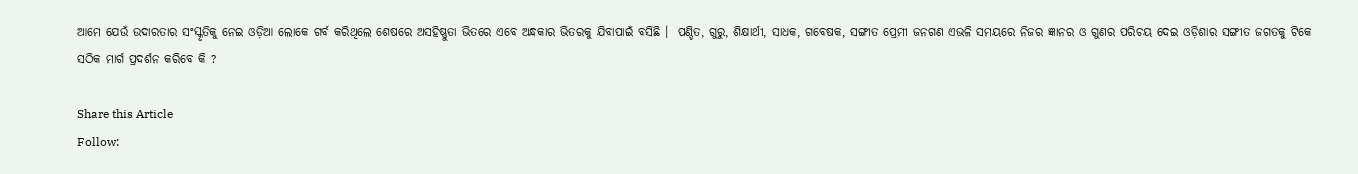ଆମେ ଯେଉଁ ଉଦାରତାର ସଂସ୍କୃତିକୁ ନେଇ ଓଡ଼ିଆ ଲୋକେ ଗର୍ବ କରିଥିଲେ ଶେଷରେ ଅସହିଷ୍ଣୁତା ଭିତରେ ଏବେ ଅନ୍ଧକାର ଭିତରକୁ ଯିବାପାଇଁ ବସିଛି ।  ପଣ୍ଡିତ, ଗୁରୁ, ଶିକ୍ଷାର୍ଥୀ, ସାଧକ, ଗବେଷକ, ସଙ୍ଗୀତ ପ୍ରେମୀ ଜନଗଣ ଏଭଳି ସମୟରେ ନିଜର ଜ୍ଞାନର ଓ ଗୁଣର ପରିଚୟ ଦେଇ ଓଡ଼ିଶାର ସଙ୍ଗୀତ ଜଗତକୁ ଟିକେ ସଠିକ ମାର୍ଗ ପ୍ରଦର୍ଶନ କରିବେ କି ?

Share this Article
Follow: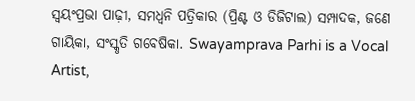ସ୍ଵୟଂପ୍ରଭା ପାଢ଼ୀ, ସମଧ୍ୱନି ପତ୍ରିକାର (ପ୍ରିଣ୍ଟ ଓ ଡିଜିଟାଲ) ସମ୍ପାଦକ, ଜଣେ ଗାୟିକା, ସଂସ୍କୃତି ଗବେଷିକା. Swayamprava Parhi is a Vocal Artist,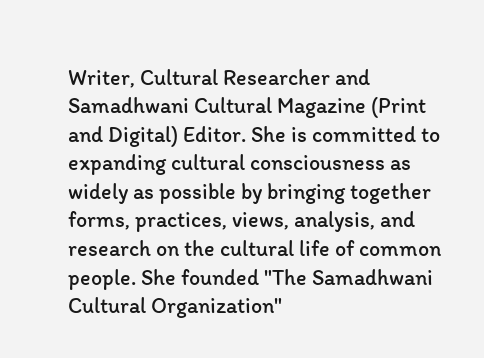Writer, Cultural Researcher and Samadhwani Cultural Magazine (Print and Digital) Editor. She is committed to expanding cultural consciousness as widely as possible by bringing together forms, practices, views, analysis, and research on the cultural life of common people. She founded "The Samadhwani Cultural Organization"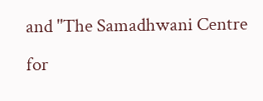and "The Samadhwani Centre for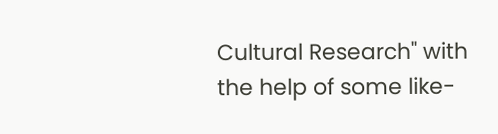Cultural Research" with the help of some like-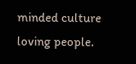minded culture loving people.